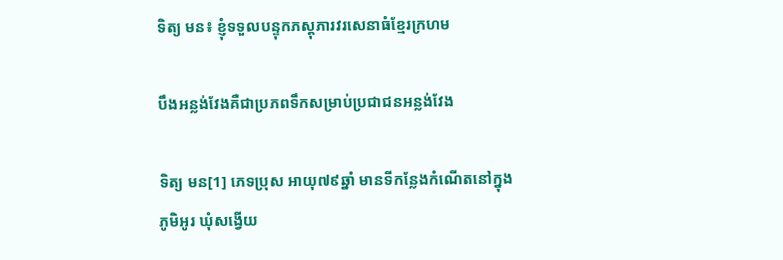ទិត្យ មន៖ ខ្ញុំទទួលបន្ទុកភស្តុភារវរសេនាធំខ្មែរក្រហម

បឹងអន្លង់វែងគឺជាប្រភពទឹកសម្រាប់ប្រជាជនអន្លង់វែង

ទិត្យ មន[1] ភេទប្រុស អាយុ៧៩ឆ្នាំ មានទីកន្លែងកំណើតនៅក្នុងភូមិអូរ ឃុំសង្វើយ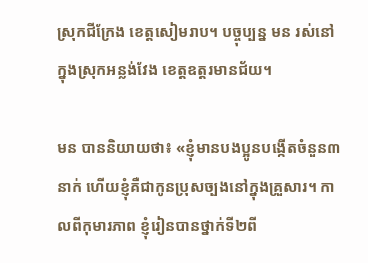ស្រុកជីក្រែង ខេត្តសៀមរាប។ បច្ចុប្បន្ន មន រស់នៅក្នុងស្រុកអន្លង់វែង ខេត្តឧត្តរមានជ័យ។

មន បាននិយាយថា៖ «ខ្ញុំមានបងប្អូនបង្កើតចំនួន៣នាក់ ហើយខ្ញុំគឺជាកូនប្រុសច្បងនៅក្នុងគ្រួសារ។ កាលពីកុមារភាព ខ្ញុំរៀនបានថ្នាក់ទី២ពី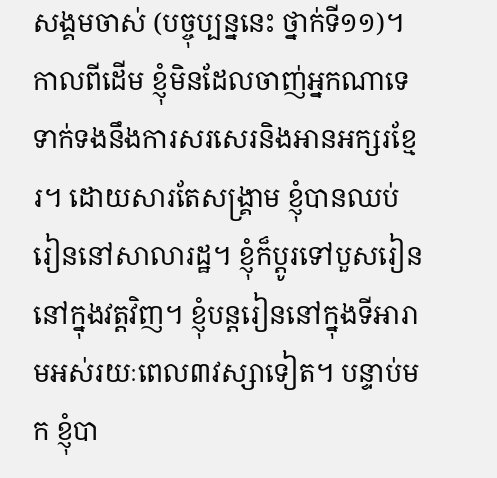សង្គមចាស់ (បច្ចុប្បន្ននេះ ថ្នាក់ទី១១)។ កាលពីដើម ខ្ញុំមិនដែលចាញ់អ្នកណាទេ ទាក់ទងនឹងការសរសេរនិងអានអក្សរខ្មែរ។ ដោយសារតែសង្គ្រាម ខ្ញុំបានឈប់រៀននៅសាលារដ្ឋ។ ខ្ញុំក៏ប្ដូរទៅបួសរៀននៅក្នុងវត្តវិញ។ ខ្ញុំបន្តរៀននៅក្នុងទីអារាមអស់រយៈពេល៣វស្សាទៀត។ បន្ទាប់មក ខ្ញុំបា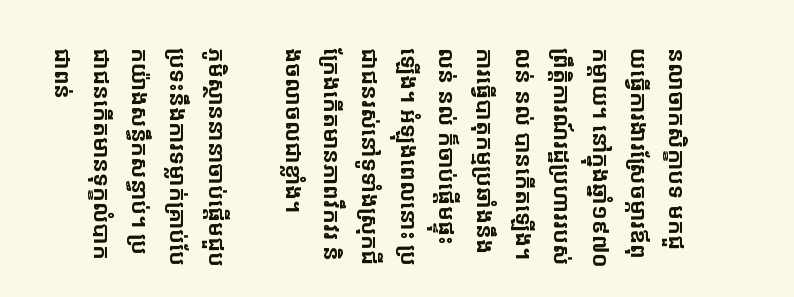នលាចាកសិក្ខាបទ មកជួយធ្វើការងារស្រែចម្ការឪពុកម្ដាយ។ នៅក្នុងឆ្នាំ១៩៧០ ព្រឹត្តិការណ៍រដ្ឋប្រហាររបស់ លន់ នល់ បានកើតឡើង។ ការធ្វើបាតុកម្មប្រឆាំងនឹង លន់ នល់ ក៏ចាប់ផ្តើមផ្ទុះឡើង។ អំឡុងពេលនោះ ប្រជាជនរស់នៅទូទាំងស្រុកជីក្រែងកើតមានភាពវឹកវរ និងចលាចលជាខ្លាំង។

ភូមិស្ថាននានាចាប់ផ្ដើមជួបប្រទះនឹងការទម្លាក់គ្រាប់បែកយ៉ាងសន្ធឹកសន្ធាប់។ ប្រជាជនកើតមានទុក្ខលំបាកជាពន់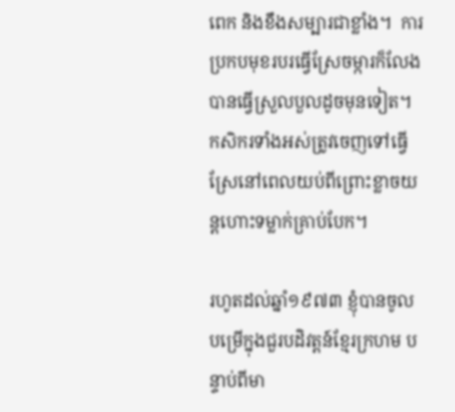ពេក និងខឹងសម្បារជាខ្លាំង។  ការប្រកបមុខរបរធ្វើស្រែចម្ការក៏លែងបានធ្វើស្រួលបួលដូចមុនទៀត។ កសិករទាំងអស់ត្រូវចេញទៅធ្វើស្រែនៅពេលយប់ពីព្រោះខ្លាចយន្តហោះទម្លាក់គ្រាប់បែក។

រហូតដល់ឆ្នាំ១៩៧៣ ខ្ញុំបានចូលបម្រើក្នុងជួរបដិវត្តន៍ខ្មែរក្រហម បន្ទាប់ពីមា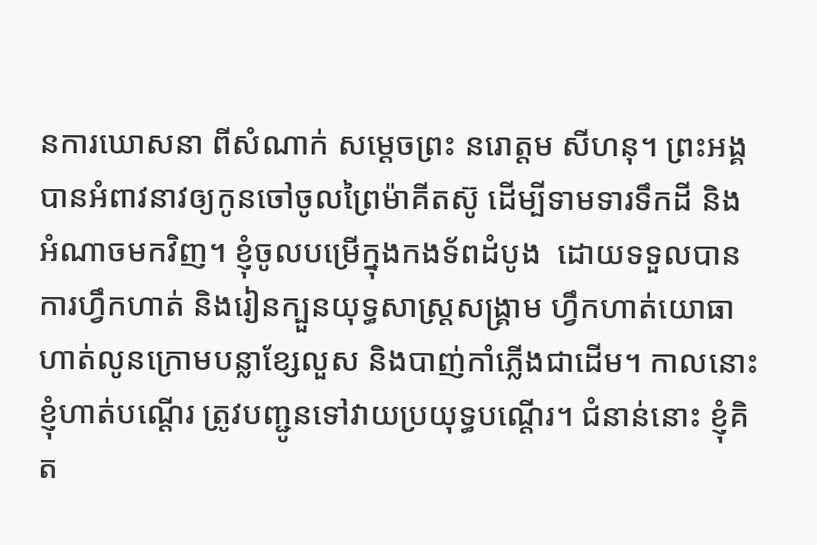នការឃោសនា ពីសំណាក់ សម្ដេចព្រះ នរោត្តម សីហនុ។ ព្រះអង្គបានអំពាវនាវឲ្យកូនចៅចូលព្រៃម៉ាគីតស៊ូ ដើម្បីទាមទារទឹកដី និងអំណាចមកវិញ។ ខ្ញុំចូលបម្រើក្នុងកងទ័ពដំបូង  ដោយទទួលបានការហ្វឹកហាត់ និងរៀនក្បួនយុទ្ធសាស្រ្តសង្គ្រាម ហ្វឹកហាត់យោធា ហាត់លូនក្រោមបន្លាខ្សែលួស និងបាញ់កាំភ្លើងជាដើម។ កាលនោះ ខ្ញុំហាត់បណ្ដើរ ត្រូវបញ្ជូនទៅវាយប្រយុទ្ធបណ្ដើរ។ ជំនាន់នោះ ខ្ញុំគិត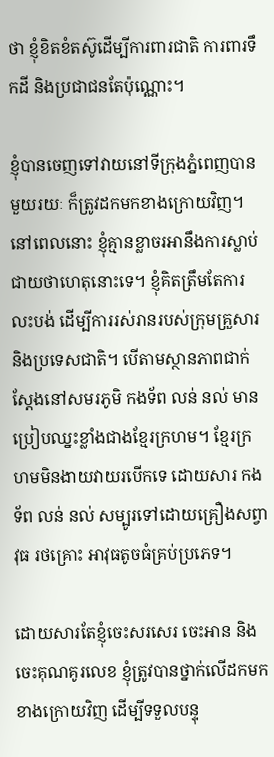ថា ខ្ញុំខិតខំតស៊ូដើម្បីការពារជាតិ ការពារទឹកដី និងប្រជាជនតែប៉ុណ្ណោះ។

ខ្ញុំបានចេញទៅវាយនៅទីក្រុងភ្នំពេញបានមួយរយៈ ក៏ត្រូវដកមកខាងក្រោយវិញ។ នៅពេលនោះ ខ្ញុំគ្មានខ្លាចរអានឹងការស្លាប់ជាយថាហេតុនោះទេ។ ខ្ញុំគិតត្រឹមតែការលះបង់ ដើម្បីការរស់រានរបស់ក្រុមគ្រួសារ និងប្រទេសជាតិ។ បើតាមស្ថានភាពជាក់ស្ដែងនៅសមរភូមិ កងទ័ព លន់ នល់ មានប្រៀបឈ្នះខ្លាំងជាងខ្មែរក្រហម។ ខ្មែរក្រហមមិនងាយវាយរបើកទេ ដោយសារ កងទ័ព លន់ នល់ សម្បូរទៅដោយគ្រឿងសព្វាវុធ រថគ្រោះ អាវុធតូចធំគ្រប់ប្រភេទ។

ដោយសារតែខ្ញុំចេះសរសេរ ចេះអាន និងចេះគុណគូរលេខ ខ្ញុំត្រូវបានថ្នាក់លើដកមកខាងក្រោយវិញ ដើម្បីទទួលបន្ទុ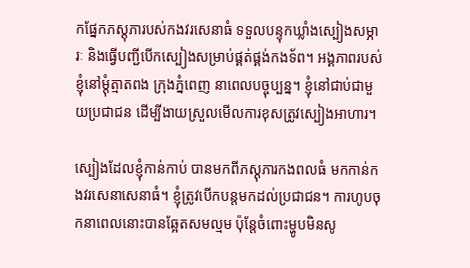កផ្នែកភស្តុភារបស់កងវរសេនាធំ ទទួលបន្ទុកឃ្លាំងស្បៀងសម្ភារៈ និងធ្វើបញ្ជីបើកស្បៀងសម្រាប់ផ្គត់ផ្គង់កងទ័ព។ អង្គភាពរបស់ខ្ញុំនៅម្តុំត្មាតពង ក្រុងភ្នំពេញ នាពេលបច្ចុប្បន្ន។ ខ្ញុំនៅជាប់ជាមួយប្រជាជន ដើម្បីងាយស្រួលមើលការខុសត្រូវស្បៀងអាហារ។

ស្បៀងដែលខ្ញុំកាន់កាប់ បានមកពីភស្តុភារកងពលធំ មកកាន់កងវរសេនាសេនាធំ។ ខ្ញុំត្រូវបើកបន្តមកដល់ប្រជាជន។ ការហូបចុកនាពេលនោះបានឆ្អែតសមល្មម ប៉ុន្តែចំពោះម្ហូបមិនសូ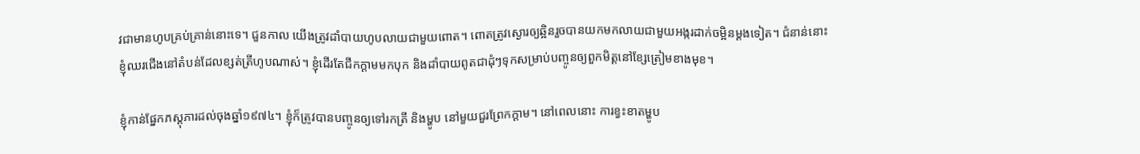វជាមានហូបគ្រប់គ្រាន់នោះទេ។ ជួនកាល យើងត្រូវដាំបាយហូបលាយជាមួយពោត។ ពោតត្រូវស្ងោរឲ្យឆ្អិនរួចបានយកមកលាយជាមួយអង្ករដាក់ចម្អិនម្ដងទៀត។ ជំនាន់នោះ ខ្ញុំឈរជើងនៅតំបន់ដែលខ្សត់ត្រីហូបណាស់។ ខ្ញុំដើរតែជីកក្ដាមមកបុក និងដាំបាយពូតជាដុំៗទុកសម្រាប់បញ្ចូនឲ្យពួកមិត្តនៅខ្សែត្រៀមខាងមុខ។

ខ្ញុំកាន់ផ្នែកភស្តុភារដល់ចុងឆ្នាំ១៩៧៤។ ខ្ញុំក៏ត្រូវបានបញ្ចូនឲ្យទៅរកត្រី និងម្ហូប នៅមួយជួរព្រែកក្ដាម។ នៅពេលនោះ ការខ្វះខាតម្ហូប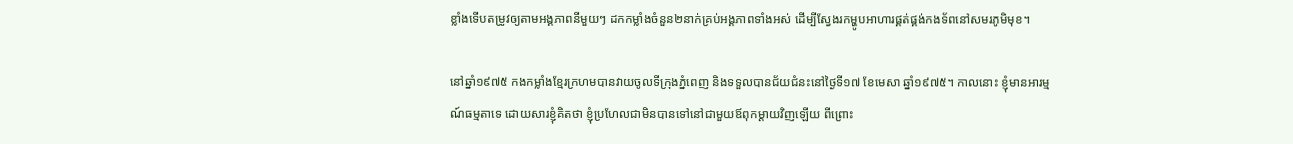ខ្លាំងទើបតម្រូវឲ្យតាមអង្គភាពនីមួយៗ ដកកម្លាំងចំនួន២នាក់គ្រប់អង្គភាពទាំងអស់ ដើម្បីស្វែងរកម្ហូបអាហារផ្គត់ផ្គង់កងទ័ពនៅសមរភូមិមុខ។

នៅឆ្នាំ១៩៧៥ កងកម្លាំងខ្មែរក្រហមបានវាយចូលទីក្រុងភ្នំពេញ និងទទួលបានជ័យជំនះនៅថ្ងៃទី១៧ ខែមេសា ឆ្នាំ១៩៧៥។ កាលនោះ ខ្ញុំមានអារម្មណ៍ធម្មតាទេ ដោយសារខ្ញុំគិតថា ខ្ញុំប្រហែលជាមិនបានទៅនៅជាមួយឪពុកម្ដាយវិញឡើយ ពីព្រោះ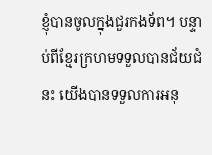ខ្ញុំបានចូលក្នុងជួរកងទ័ព។ បន្ទាប់ពីខ្មែរក្រហមទទួលបានជ័យជំនះ យើងបានទទួលការអនុ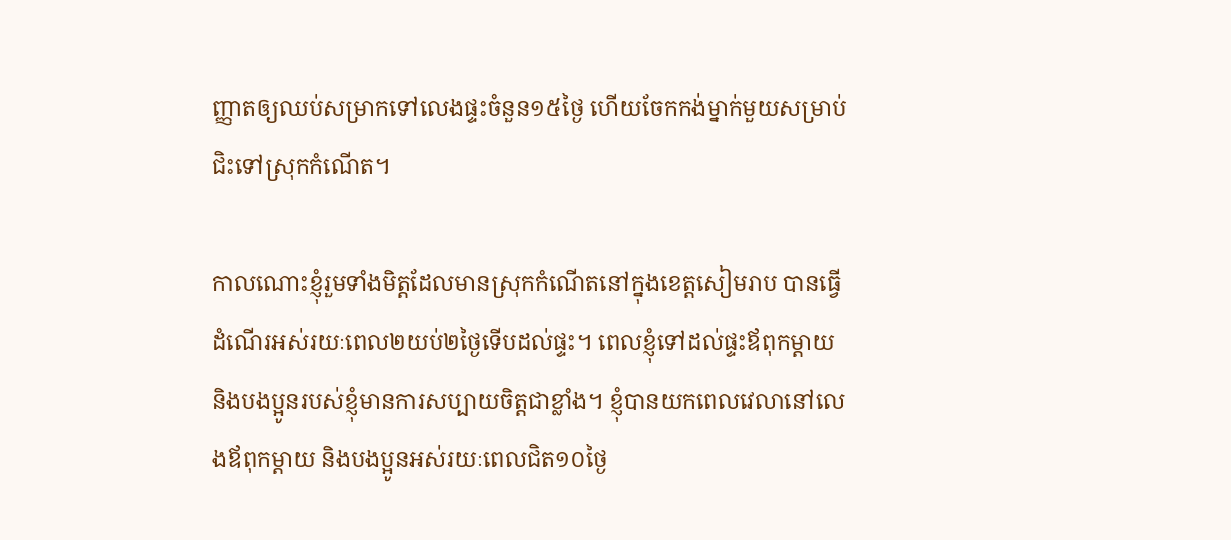ញ្ញាតឲ្យឈប់សម្រាកទៅលេងផ្ទះចំនួន១៥ថ្ងៃ ហើយចែកកង់ម្នាក់មួយសម្រាប់ជិះទៅស្រុកកំណើត។

កាលណោះខ្ញុំរួមទាំងមិត្តដែលមានស្រុកកំណើតនៅក្នុងខេត្តសៀមរាប បានធ្វើដំណើរអស់រយៈពេល២យប់២ថ្ងៃទើបដល់ផ្ទះ។ ពេលខ្ញុំទៅដល់ផ្ទះឪពុកម្ដាយ និងបងប្អូនរបស់ខ្ញុំមានការសប្បាយចិត្តជាខ្លាំង។ ខ្ញុំបានយកពេលវេលានៅលេងឪពុកម្ដាយ និងបងប្អូនអស់រយៈពេលជិត១០ថ្ងៃ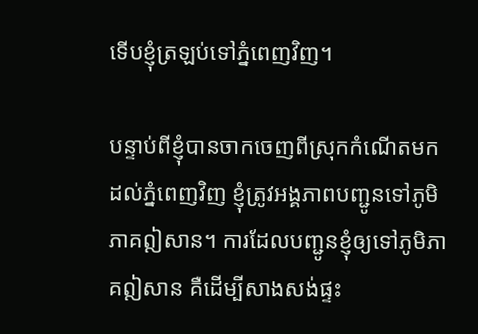ទើបខ្ញុំត្រឡប់ទៅភ្នំពេញវិញ។

បន្ទាប់ពីខ្ញុំបានចាកចេញពីស្រុកកំណើតមកដល់ភ្នំពេញវិញ ខ្ញុំត្រូវអង្គភាពបញ្ជូនទៅភូមិភាគឦសាន។ ការដែលបញ្ជូនខ្ញុំឲ្យទៅភូមិភាគឦសាន គឺដើម្បីសាងសង់ផ្ទះ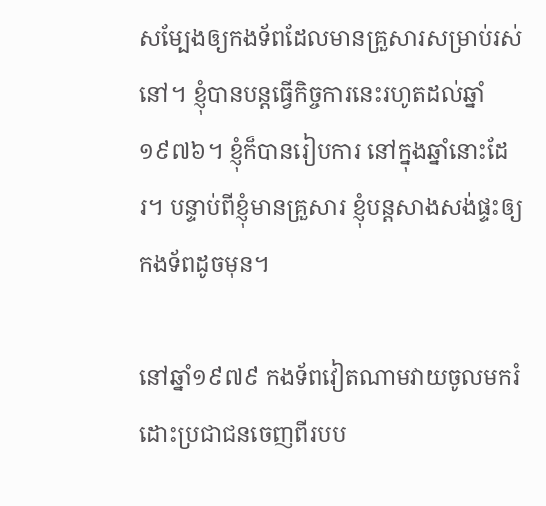សម្បែងឲ្យកងទ័ពដែលមានគ្រួសារសម្រាប់រស់នៅ។ ខ្ញុំបានបន្តធ្វើកិច្ចការនេះរហូតដល់ឆ្នាំ១៩៧៦។ ខ្ញុំក៏បានរៀបការ នៅក្នុងឆ្នាំនោះដែរ។ បន្ទាប់ពីខ្ញុំមានគ្រួសារ ខ្ញុំបន្តសាងសង់ផ្ទះឲ្យកងទ័ពដូចមុន។

នៅឆ្នាំ១៩៧៩ កងទ័ពវៀតណាមវាយចូលមករំដោះប្រជាជនចេញពីរបប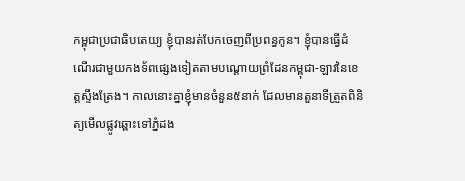កម្ពុជាប្រជាធិបតេយ្យ ខ្ញុំបានរត់បែកចេញពីប្រពន្ធកូន។ ខ្ញុំបានធ្វើដំណើរជាមួយកងទ័ពផ្សេងទៀតតាមបណ្ដោយព្រំដែនកម្ពុជា-ឡាវនៃខេត្តស្ទឹងត្រែង។ កាលនោះគ្នាខ្ញុំមានចំនួន៥នាក់ ដែលមានតួនាទីត្រួតពិនិត្យមើលផ្លូវឆ្ពោះទៅភ្នំដង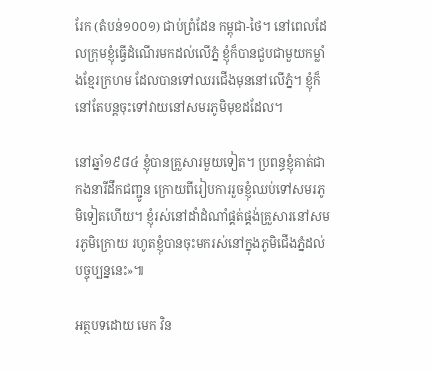រែក (តំបន់១០០១) ជាប់ព្រំដែន កម្ពុជា-ថៃ។ នៅពេលដែលក្រុមខ្ញុំធ្វើដំណើរមកដល់លើភ្នំ ខ្ញុំក៏បានជួបជាមួយកម្លាំងខ្មែរក្រហម ដែលបានទៅឈរជើងមុននៅលើភ្នំ។ ខ្ញុំក៏នៅតែបន្តចុះទៅវាយនៅសមរភូមិមុខដដែល។

នៅឆ្នាំ១៩៨៤ ខ្ញុំបានគ្រួសារមួយទៀត។ ប្រពន្ធខ្ញុំគាត់ជាកងនារីដឹកជញ្ជូន ក្រោយពីរៀបការរួចខ្ញុំឈប់ទៅសមរភូមិទៀតហើយ។ ខ្ញុំរស់នៅដាំដំណាំផ្គត់ផ្គង់គ្រួសារនៅសមរភូមិក្រោយ រហូតខ្ញុំបានចុះមករស់នៅក្នុងភូមិជើងភ្នំដល់បច្ចុប្បន្ននេះ»៕

អត្ថបទដោយ មេក វិន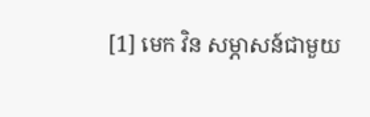[1] មេក វិន សម្ភាសន៍ជាមួយ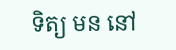ទិត្យ មន នៅ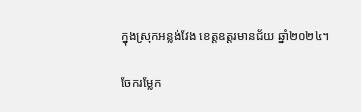ក្នុងស្រុកអន្លង់វែង ខេត្តឧត្តរមានជ័យ ឆ្នាំ២០២៤។

ចែករម្លែក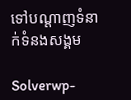ទៅបណ្តាញទំនាក់ទំនងសង្គម

Solverwp-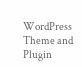WordPress Theme and Plugin